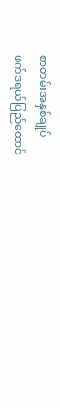စာတမ်းအနှစ်ချုပ်
ဖက်ဒရယ်ပြည်ထောင်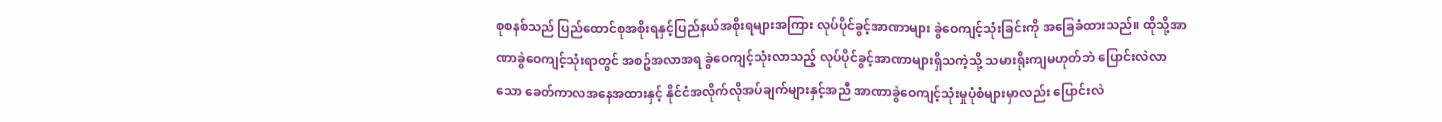စုစနစ်သည် ပြည်ထောင်စုအစိုးရနှင့်ပြည်နယ်အစိုးရများအကြား လုပ်ပိုင်ခွင့်အာဏာများ ခွဲဝေကျင့်သုံးခြင်းကို အခြေခံထားသည်။ ထိုသို့အာဏာခွဲဝေကျင့်သုံးရာတွင် အစဥ်အလာအရ ခွဲဝေကျင့်သုံးလာသည့် လုပ်ပိုင်ခွင့်အာဏာများရှိသကဲ့သို့ သမားရိုးကျမဟုတ်ဘဲ ပြောင်းလဲလာသော ခေတ်ကာလအနေအထားနှင့် နိုင်ငံအလိုက်လိုအပ်ချက်များနှင့်အညီ အာဏာခွဲဝေကျင့်သုံးမှုပုံစံများမှာလည်း ပြောင်းလဲ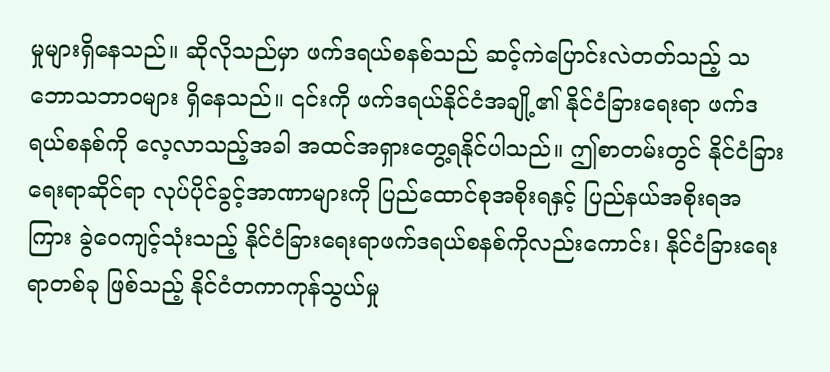မှုများရှိနေသည်။ ဆိုလိုသည်မှာ ဖက်ဒရယ်စနစ်သည် ဆင့်ကဲပြောင်းလဲတတ်သည့် သဘောသဘာဝများ ရှိနေသည်။ ၎င်းကို ဖက်ဒရယ်နိုင်ငံအချို့၏ နိုင်ငံခြားရေးရာ ဖက်ဒရယ်စနစ်ကို လေ့လာသည့်အခါ အထင်အရှားတွေ့ရနိုင်ပါသည်။ ဤစာတမ်းတွင် နိုင်ငံခြားရေးရာဆိုင်ရာ လုပ်ပိုင်ခွင့်အာဏာများကို ပြည်ထောင်စုအစိုးရနှင့် ပြည်နယ်အစိုးရအကြား ခွဲဝေကျင့်သုံးသည့် နိုင်ငံခြားရေးရာဖက်ဒရယ်စနစ်ကိုလည်းကောင်း၊ နိုင်ငံခြားရေးရာတစ်ခု ဖြစ်သည့် နိုင်ငံတကာကုန်သွယ်မှု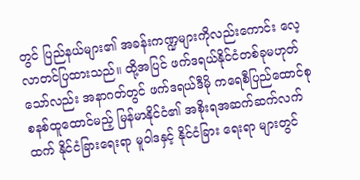တွင် ပြည်နယ်များ၏ အခန်းကဏ္ဍများကိုလည်းကောင်း လေ့လာတင်ပြထားသည်။ ထို့အပြင် ဖက်ဒရယ်နိုင်ငံတစ်ခုမဟုတ်သော်လည်း အနာဂတ်တွင် ဖက်ဒရယ်ဒီမို ကရေစီပြည်ထောင်စုစနစ်ထူထောင်မည့် မြန်မာနိုင်ငံ၏ အစိုးရအဆက်ဆက်လက်ထက် နိုင်ငံခြားရေးရာ မူဝါဒနှင့် နိုင်ငံခြား ရေးရာ များတွင်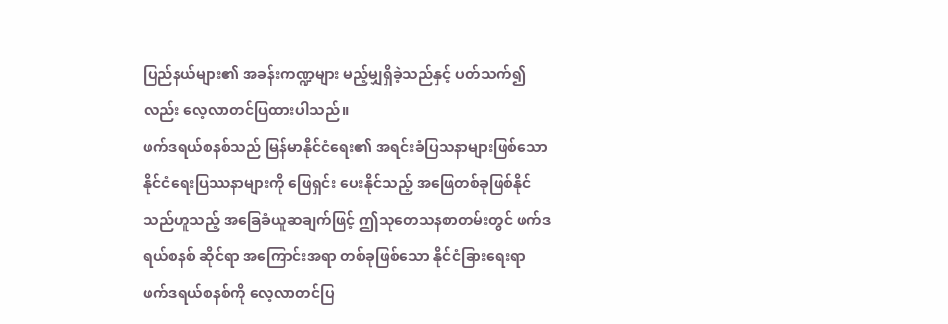ပြည်နယ်များ၏ အခန်းကဏ္ဍများ မည့်မျှရှိခဲ့သည်နှင့် ပတ်သက်၍လည်း လေ့လာတင်ပြထားပါသည်။
ဖက်ဒရယ်စနစ်သည် မြန်မာနိုင်ငံရေး၏ အရင်းခံပြသနာများဖြစ်သော နိုင်ငံရေးပြဿနာများကို ဖြေရှင်း ပေးနိုင်သည့် အဖြေတစ်ခုဖြစ်နိုင်သည်ဟူသည့် အခြေခံယူဆချက်ဖြင့် ဤသုတေသနစာတမ်းတွင် ဖက်ဒရယ်စနစ် ဆိုင်ရာ အကြောင်းအရာ တစ်ခုဖြစ်သော နိုင်ငံခြားရေးရာ ဖက်ဒရယ်စနစ်ကို လေ့လာတင်ပြ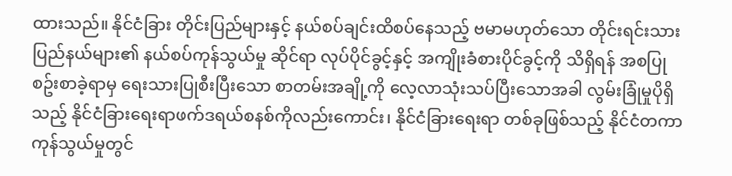ထားသည်။ နိုင်ငံခြား တိုင်းပြည်များနှင့် နယ်စပ်ချင်းထိစပ်နေသည့် ဗမာမဟုတ်သော တိုင်းရင်းသားပြည်နယ်များ၏ နယ်စပ်ကုန်သွယ်မှု ဆိုင်ရာ လုပ်ပိုင်ခွင့်နှင့် အကျိုးခံစားပိုင်ခွင့်ကို သိရှိရန် အစပြုစဥ်းစာခဲ့ရာမှ ရေးသားပြုစီးပြီးသော စာတမ်းအချို့ကို လေ့လာသုံးသပ်ပြီးသောအခါ လွမ်းခြုံမှုပိုရှိသည့် နိုင်ငံခြားရေးရာဖက်ဒရယ်စနစ်ကိုလည်းကောင်း၊ နိုင်ငံခြားရေးရာ တစ်ခုဖြစ်သည့် နိုင်ငံတကာကုန်သွယ်မှုတွင်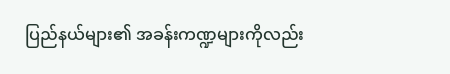ပြည်နယ်များ၏ အခန်းကဏ္ဍများကိုလည်း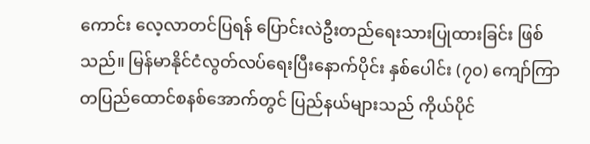ကောင်း လေ့လာတင်ပြရန် ပြောင်းလဲဦးတည်ရေးသားပြုထားခြင်း ဖြစ်သည်။ မြန်မာနိုင်ငံလွတ်လပ်ရေးပြီးနောက်ပိုင်း နှစ်ပေါင်း (၇၀) ကျော်ကြာ တပြည်ထောင်စနစ်အောက်တွင် ပြည်နယ်များသည် ကိုယ်ပိုင်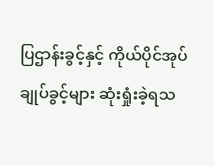ပြဌာန်းခွင့်နှင့် ကိုယ်ပိုင်အုပ်ချုပ်ခွင့်များ ဆုံးရှုံးခဲ့ရသ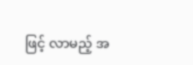ဖြင့် လာမည့် အ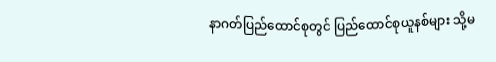နာဂတ်ပြည်ထောင်စုတွင် ပြည်ထောင်စုယူနစ်များ သို့မ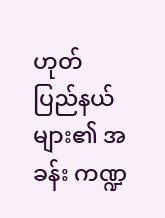ဟုတ် ပြည်နယ်များ၏ အခန်း ကဏ္ဍ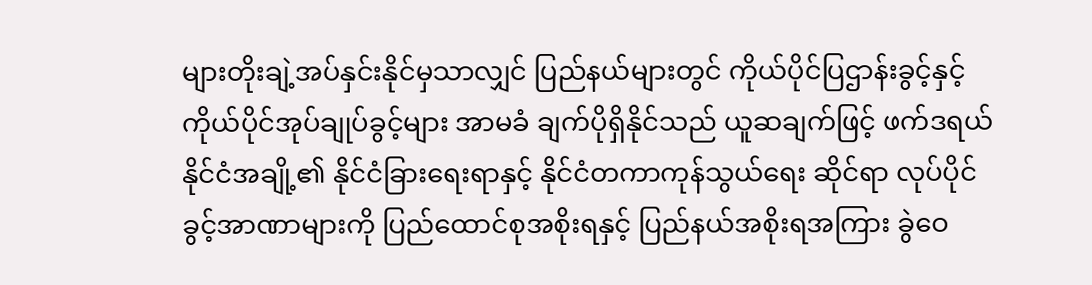များတိုးချဲ့အပ်နှင်းနိုင်မှသာလျှင် ပြည်နယ်များတွင် ကိုယ်ပိုင်ပြဌာန်းခွင့်နှင့် ကိုယ်ပိုင်အုပ်ချုပ်ခွင့်များ အာမခံ ချက်ပိုရှိနိုင်သည် ယူဆချက်ဖြင့် ဖက်ဒရယ်နိုင်ငံအချို့၏ နိုင်ငံခြားရေးရာနှင့် နိုင်ငံတကာကုန်သွယ်ရေး ဆိုင်ရာ လုပ်ပိုင်ခွင့်အာဏာများကို ပြည်ထောင်စုအစိုးရနှင့် ပြည်နယ်အစိုးရအကြား ခွဲဝေ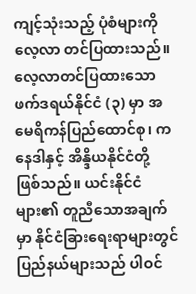ကျင့်သုံးသည့် ပုံစံများကို လေ့လာ တင်ပြထားသည်။
လေ့လာတင်ပြထားသော ဖက်ဒရယ်နိုင်ငံ (၃) မှာ အမေရိကန်ပြည်ထောင်စု၊ ကနေဒါနှင့် အိန္ဒိယနိုင်ငံတို့ ဖြစ်သည်။ ယင်းနိုင်ငံများ၏ တူညီသောအချက်မှာ နိုင်ငံခြားရေးရာများတွင် ပြည်နယ်များသည် ပါဝင်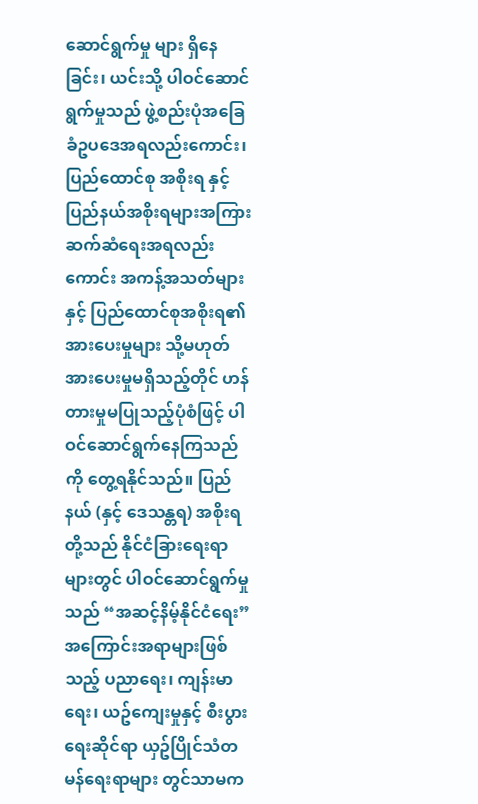ဆောင်ရွက်မှု များ ရှိနေခြင်း၊ ယင်းသို့ ပါဝင်ဆောင်ရွက်မှုသည် ဖွဲ့စည်းပုံအခြေခံဥပဒေအရလည်းကောင်း၊ ပြည်ထောင်စု အစိုးရ နှင့် ပြည်နယ်အစိုးရများအကြား ဆက်ဆံရေးအရလည်းကောင်း အကန့်အသတ်များနှင့် ပြည်ထောင်စုအစိုးရ၏ အားပေးမှုများ သို့မဟုတ် အားပေးမှုမရှိသည့်တိုင် ဟန်တားမှုမပြုသည့်ပုံစံဖြင့် ပါဝင်ဆောင်ရွက်နေကြသည်ကို တွေ့ရနိုင်သည်။ ပြည်နယ် (နှင့် ဒေသန္တရ) အစိုးရတို့သည် နိုင်ငံခြားရေးရာများတွင် ပါဝင်ဆောင်ရွက်မှုသည် “အဆင့်နိမ့်နိုင်ငံရေး” အကြောင်းအရာများဖြစ်သည့် ပညာရေး၊ ကျန်းမာရေး၊ ယဥ်ကျေးမှုနှင့် စီးပွားရေးဆိုင်ရာ ယှဥ်ပြိုင်သံတမန်ရေးရာများ တွင်သာမက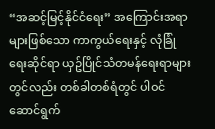“အဆင့်မြင့်နိုင်ငံရေး” အကြောင်းအရာများဖြစ်သော ကာကွယ်ရေးနှင့် လုံခြုံရေးဆိုင်ရာ ယှဥ်ပြိုင်သံတမန်ရေးရာများတွင်လည်း တစ်ခါတစ်ရံတွင် ပါဝင်ဆောင်ရွက်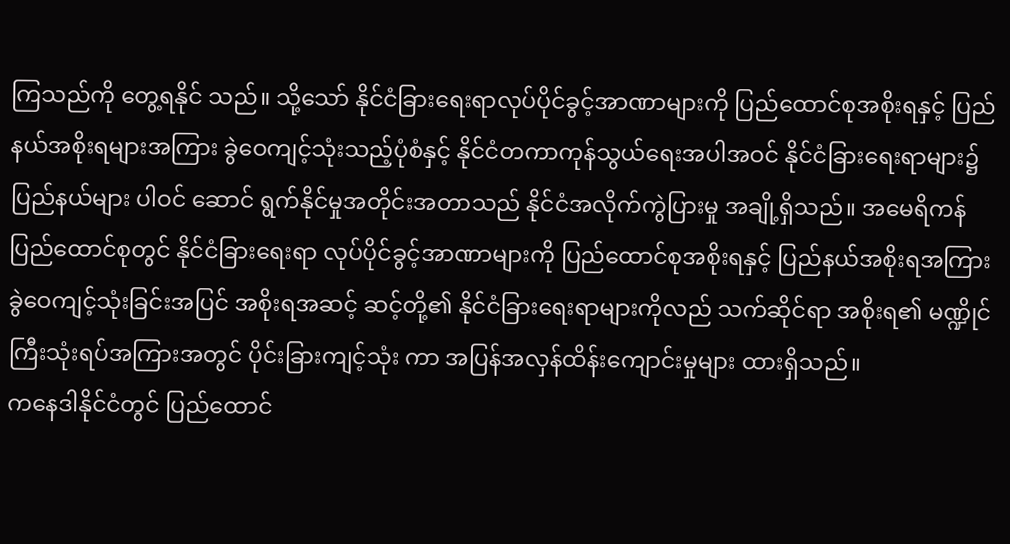ကြသည်ကို တွေ့ရနိုင် သည်။ သို့သော် နိုင်ငံခြားရေးရာလုပ်ပိုင်ခွင့်အာဏာများကို ပြည်ထောင်စုအစိုးရနှင့် ပြည်နယ်အစိုးရများအကြား ခွဲဝေကျင့်သုံးသည့်ပုံစံနှင့် နိုင်ငံတကာကုန်သွယ်ရေးအပါအဝင် နိုင်ငံခြားရေးရာများ၌ ပြည်နယ်များ ပါဝင် ဆောင် ရွက်နိုင်မှုအတိုင်းအတာသည် နိုင်ငံအလိုက်ကွဲပြားမှု အချို့ရှိသည်။ အမေရိကန်ပြည်ထောင်စုတွင် နိုင်ငံခြားရေးရာ လုပ်ပိုင်ခွင့်အာဏာများကို ပြည်ထောင်စုအစိုးရနှင့် ပြည်နယ်အစိုးရအကြား ခွဲဝေကျင့်သုံးခြင်းအပြင် အစိုးရအဆင့် ဆင့်တို့၏ နိုင်ငံခြားရေးရာများကိုလည် သက်ဆိုင်ရာ အစိုးရ၏ မဏ္ဍိုင်ကြီးသုံးရပ်အကြားအတွင် ပိုင်းခြားကျင့်သုံး ကာ အပြန်အလှန်ထိန်းကျောင်းမှုများ ထားရှိသည်။
ကနေဒါနိုင်ငံတွင် ပြည်ထောင်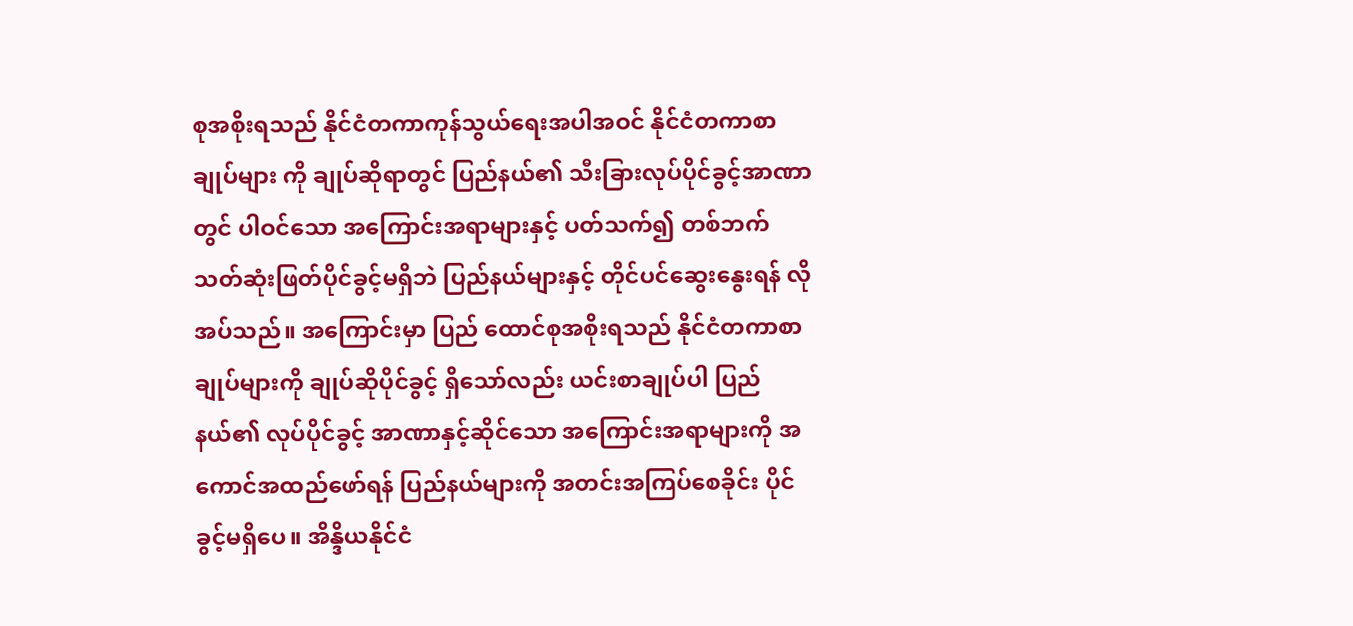စုအစိုးရသည် နိုင်ငံတကာကုန်သွယ်ရေးအပါအဝင် နိုင်ငံတကာစာချုပ်များ ကို ချုပ်ဆိုရာတွင် ပြည်နယ်၏ သီးခြားလုပ်ပိုင်ခွင့်အာဏာတွင် ပါဝင်သော အကြောင်းအရာများနှင့် ပတ်သက်၍ တစ်ဘက်သတ်ဆုံးဖြတ်ပိုင်ခွင့်မရှိဘဲ ပြည်နယ်များနှင့် တိုင်ပင်ဆွေးနွေးရန် လိုအပ်သည်။ အကြောင်းမှာ ပြည် ထောင်စုအစိုးရသည် နိုင်ငံတကာစာချုပ်များကို ချုပ်ဆိုပိုင်ခွင့် ရှိသော်လည်း ယင်းစာချုပ်ပါ ပြည်နယ်၏ လုပ်ပိုင်ခွင့် အာဏာနှင့်ဆိုင်သော အကြောင်းအရာများကို အကောင်အထည်ဖော်ရန် ပြည်နယ်များကို အတင်းအကြပ်စေခိုင်း ပိုင်ခွင့်မရှိပေ။ အိန္ဒိယနိုင်ငံ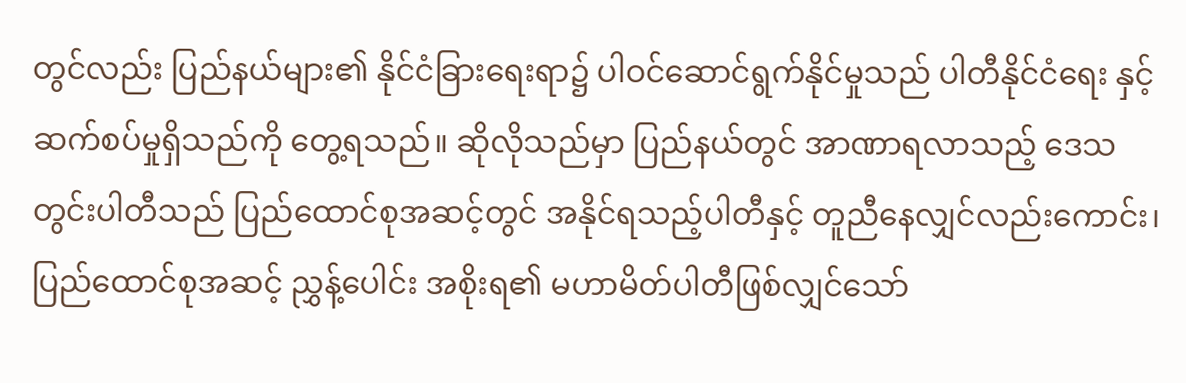တွင်လည်း ပြည်နယ်များ၏ နိုင်ငံခြားရေးရာ၌ ပါဝင်ဆောင်ရွက်နိုင်မှုသည် ပါတီနိုင်ငံရေး နှင့် ဆက်စပ်မှုရှိသည်ကို တွေ့ရသည်။ ဆိုလိုသည်မှာ ပြည်နယ်တွင် အာဏာရလာသည့် ဒေသတွင်းပါတီသည် ပြည်ထောင်စုအဆင့်တွင် အနိုင်ရသည့်ပါတီနှင့် တူညီနေလျှင်လည်းကောင်း၊ ပြည်ထောင်စုအဆင့် ညွှန့်ပေါင်း အစိုးရ၏ မဟာမိတ်ပါတီဖြစ်လျှင်သော်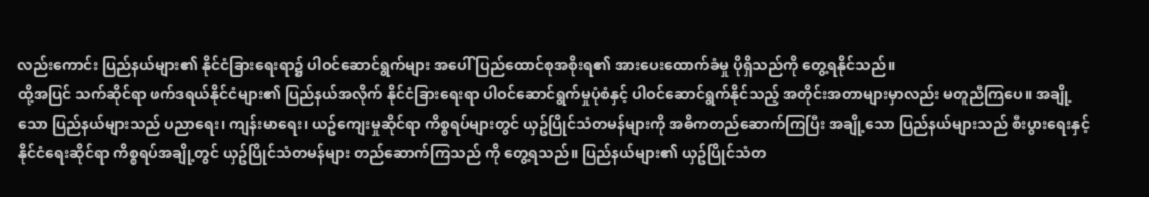လည်းကောင်း ပြည်နယ်များ၏ နိုင်ငံခြားရေးရာ၌ ပါဝင်ဆောင်ရွက်များ အပေါ် ပြည်ထောင်စုအစိုးရ၏ အားပေးထောက်ခံမှု ပိုရှိသည်ကို တွေ့ရနိုင်သည်။
ထို့အပြင် သက်ဆိုင်ရာ ဖက်ဒရယ်နိုင်ငံများ၏ ပြည်နယ်အလိုက် နိုင်ငံခြားရေးရာ ပါဝင်ဆောင်ရွက်မှုပုံစံနှင့် ပါဝင်ဆောင်ရွက်နိုင်သည့် အတိုင်းအတာများမှာလည်း မတူညီကြပေ။ အချို့သော ပြည်နယ်များသည် ပညာရေး၊ ကျန်းမာရေး၊ ယဥ်ကျေးမှုဆိုင်ရာ ကိစ္စရပ်များတွင် ယှဥ်ပြိုင်သံတမန်များကို အဓိကတည်ဆောက်ကြပြီး အချို့သော ပြည်နယ်များသည် စီးပွားရေးနှင့် နိုင်ငံရေးဆိုင်ရာ ကိစ္စရပ်အချို့တွင် ယှဥ်ပြိုင်သံတမန်များ တည်ဆောက်ကြသည် ကို တွေ့ရသည်။ ပြည်နယ်များ၏ ယှဥ်ပြိုင်သံတ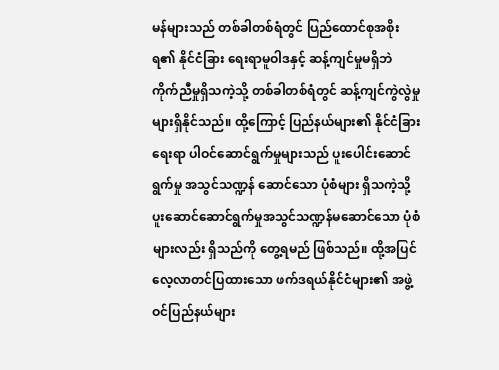မန်များသည် တစ်ခါတစ်ရံတွင် ပြည်ထောင်စုအစိုးရ၏ နိုင်ငံခြား ရေးရာမူဝါဒနှင့် ဆန့်ကျင်မှုမရှိဘဲ ကိုက်ညီမှုရှိသကဲ့သို့ တစ်ခါတစ်ရံတွင် ဆန့်ကျင်ကွဲလွဲမှုများရှိနိုင်သည်။ ထို့ကြောင့် ပြည်နယ်များ၏ နိုင်ငံခြားရေးရာ ပါဝင်ဆောင်ရွက်မှုများသည် ပူးပေါင်းဆောင်ရွက်မှု အသွင်သဏ္ဍန် ဆောင်သော ပုံစံများ ရှိသကဲ့သို့ ပူးဆောင်ဆောင်ရွက်မှုအသွင်သဏ္ဍန်မဆောင်သော ပုံစံများလည်း ရှိသည်ကို တွေ့ရမည် ဖြစ်သည်။ ထို့အပြင် လေ့လာတင်ပြထားသော ဖက်ဒရယ်နိုင်ငံများ၏ အဖွဲ့ဝင်ပြည်နယ်များ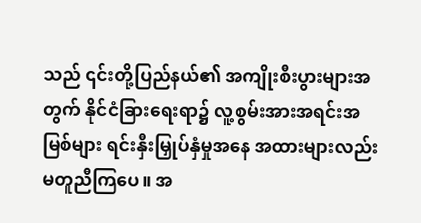သည် ၎င်းတို့ပြည်နယ်၏ အကျိုးစီးပွားများအတွက် နိုင်ငံခြားရေးရာ၌ လူ့စွမ်းအားအရင်းအမြစ်များ ရင်းနှီးမြှုပ်နှံမှုအနေ အထားများလည်း မတူညီကြပေ။ အ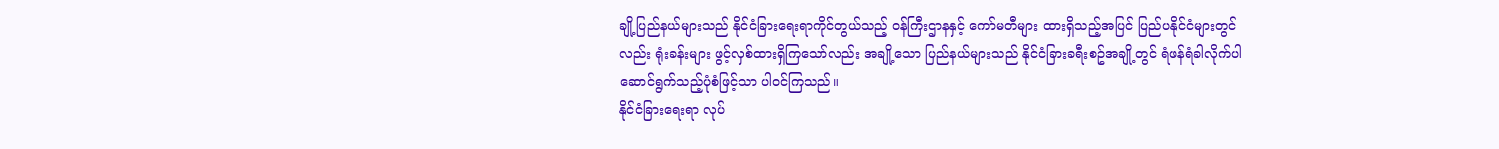ချို့ပြည်နယ်များသည် နိုင်ငံခြားရေးရာကိုင်တွယ်သည့် ဝန်ကြီးဌာနနှင့် ကော်မတီများ ထားရှိသည့်အပြင် ပြည်ပနိုင်ငံများတွင်လည်း ရုံးခန်းများ ဖွင့်လှစ်ထားရှိကြသော်လည်း အချို့သော ပြည်နယ်များသည် နိုင်ငံခြားခရီးစဥ်အချို့တွင် ရံဖန်ရံခါလိုက်ပါဆောင်ရွက်သည့်ပုံစံဖြင့်သာ ပါဝင်ကြသည်။
နိုင်ငံခြားရေးရာ လုပ်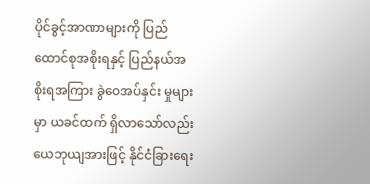ပိုင်ခွင့်အာဏာများကို ပြည်ထောင်စုအစိုးရနှင့် ပြည်နယ်အစိုးရအကြား ခွဲဝေအပ်နှင်း မှုများမှာ ယခင်ထက် ရှိလာသော်လည်း ယေဘုယျအားဖြင့် နိုင်ငံခြားရေး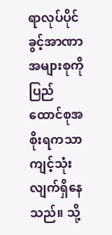ရာလုပ်ပိုင်ခွင့်အာဏာအများစုကို ပြည်ထောင်စုအစိုးရကသာ ကျင့်သုံးလျက်ရှိနေသည်။ သို့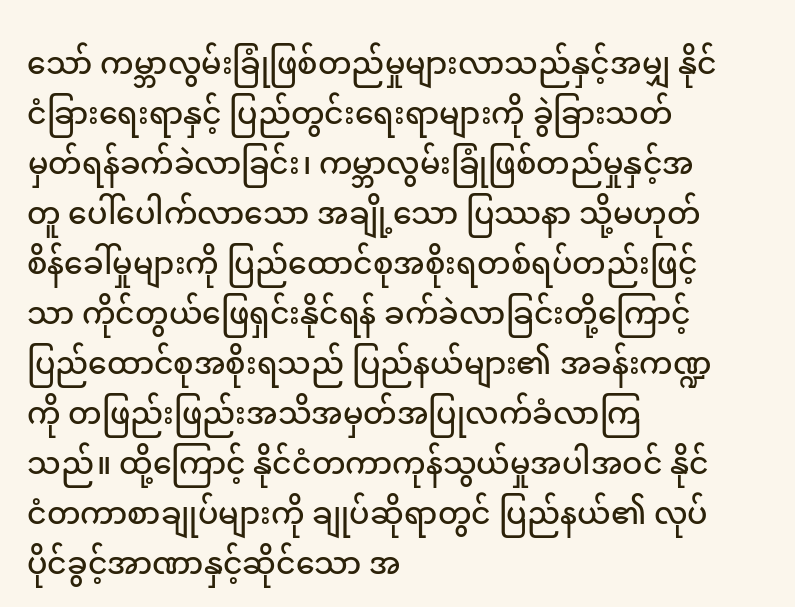သော် ကမ္ဘာလွမ်းခြုံဖြစ်တည်မှုများလာသည်နှင့်အမျှ နိုင်ငံခြားရေးရာနှင့် ပြည်တွင်းရေးရာများကို ခွဲခြားသတ်မှတ်ရန်ခက်ခဲလာခြင်း၊ ကမ္ဘာလွမ်းခြုံဖြစ်တည်မှုနှင့်အတူ ပေါ်ပေါက်လာသော အချို့သော ပြဿနာ သို့မဟုတ် စိန်ခေါ်မှုများကို ပြည်ထောင်စုအစိုးရတစ်ရပ်တည်းဖြင့်သာ ကိုင်တွယ်ဖြေရှင်းနိုင်ရန် ခက်ခဲလာခြင်းတို့ကြောင့် ပြည်ထောင်စုအစိုးရသည် ပြည်နယ်များ၏ အခန်းကဏ္ဍကို တဖြည်းဖြည်းအသိအမှတ်အပြုလက်ခံလာကြသည်။ ထို့ကြောင့် နိုင်ငံတကာကုန်သွယ်မှုအပါအဝင် နိုင်ငံတကာစာချုပ်များကို ချုပ်ဆိုရာတွင် ပြည်နယ်၏ လုပ်ပိုင်ခွင့်အာဏာနှင့်ဆိုင်သော အ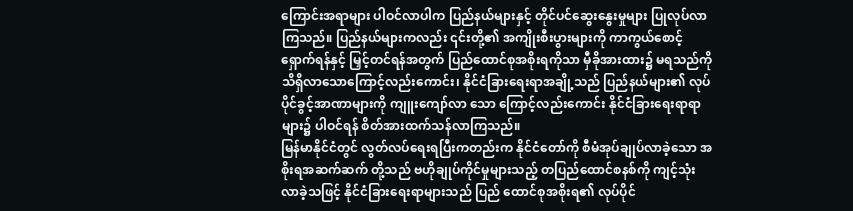ကြောင်းအရာများ ပါဝင်လာပါက ပြည်နယ်များနှင့် တိုင်ပင်ဆွေးနွေးမှုများ ပြုလုပ်လာကြသည်။ ပြည်နယ်များကလည်း ၎င်းတို့၏ အကျိုးစီးပွားများကို ကာကွယ်စောင့်ရှောက်ရန်နှင့် မြှင့်တင်ရန်အတွက် ပြည်ထောင်စုအစိုးရကိုသာ မှီခိုအားထား၌ မရသည်ကို သိရှိလာသောကြောင့်လည်းကောင်း၊ နိုင်ငံခြားရေးရာအချို့သည် ပြည်နယ်များ၏ လုပ်ပိုင်ခွင့်အာဏာများကို ကျူးကျော်လာ သော ကြောင့်လည်းကောင်း နိုင်ငံခြားရေးရာရာများ၌ ပါဝင်ရန် စိတ်အားထက်သန်လာကြသည်။
မြန်မာနိုင်ငံတွင် လွတ်လပ်ရေးရပြီးကတည်းက နိုင်ငံတော်ကို စီမံအုပ်ချုပ်လာခဲ့သော အစိုးရအဆက်ဆက် တို့သည် ဗဟိုချုပ်ကိုင်မှုများသည့် တပြည်ထောင်စနစ်ကို ကျင့်သုံးလာခဲ့သဖြင့် နိုင်ငံခြားရေးရာများသည် ပြည် ထောင်စုအစိုးရ၏ လုပ်ပိုင်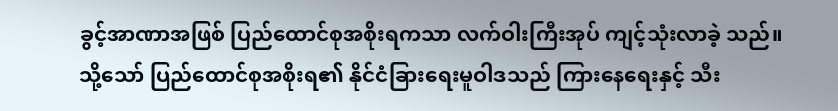ခွင့်အာဏာအဖြစ် ပြည်ထောင်စုအစိုးရကသာ လက်ဝါးကြီးအုပ် ကျင့်သုံးလာခဲ့ သည်။ သို့သော် ပြည်ထောင်စုအစိုးရ၏ နိုင်ငံခြားရေးမူဝါဒသည် ကြားနေရေးနှင့် သီး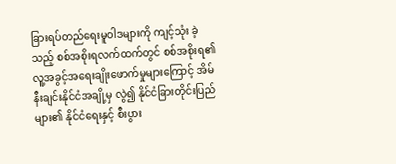ခြားရပ်တည်ရေးမူဝါဒများကို ကျင့်သုံး ခဲ့သည့် စစ်အစိုးရလက်ထက်တွင် စစ်အစိုးရ၏ လူ့အခွင့်အရေးချိုးဖောက်မှုများကြောင့် အိမ်နီးချင်းနိုင်ငံအချို့မှ လွဲ၍ နိုင်ငံခြားတိုင်းပြည်များ၏ နိုင်ငံရေးနှင့် စီးပွား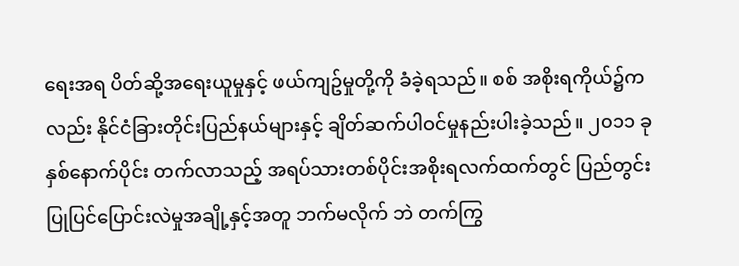ရေးအရ ပိတ်ဆို့အရေးယူမှုနှင့် ဖယ်ကျဥ်မှုတို့ကို ခံခဲ့ရသည်။ စစ် အစိုးရကိုယ်၌ကလည်း နိုင်ငံခြားတိုင်းပြည်နယ်များနှင့် ချိတ်ဆက်ပါဝင်မှုနည်းပါးခဲ့သည်။ ၂၀၁၁ ခုနှစ်နောက်ပိုင်း တက်လာသည့် အရပ်သားတစ်ပိုင်းအစိုးရလက်ထက်တွင် ပြည်တွင်းပြုပြင်ပြောင်းလဲမှုအချို့နှင့်အတူ ဘက်မလိုက် ဘဲ တက်ကြွ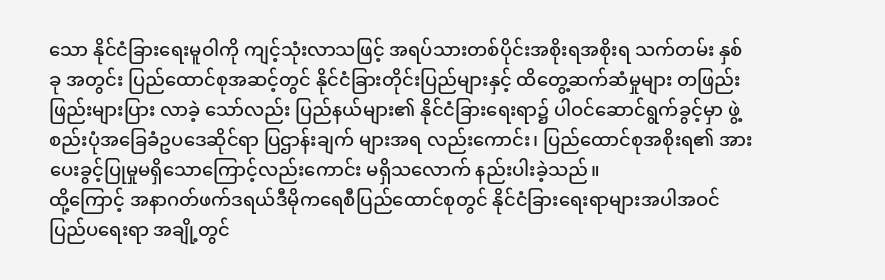သော နိုင်ငံခြားရေးမူဝါကို ကျင့်သုံးလာသဖြင့် အရပ်သားတစ်ပိုင်းအစိုးရအစိုးရ သက်တမ်း နှစ်ခု အတွင်း ပြည်ထောင်စုအဆင့်တွင် နိုင်ငံခြားတိုင်းပြည်များနှင့် ထိတွေ့ဆက်ဆံမှုများ တဖြည်းဖြည်းများပြား လာခဲ့ သော်လည်း ပြည်နယ်များ၏ နိုင်ငံခြားရေးရာ၌ ပါဝင်ဆောင်ရွက်ခွင့်မှာ ဖွဲ့စည်းပုံအခြေခံဥပဒေဆိုင်ရာ ပြဌာန်းချက် များအရ လည်းကောင်း၊ ပြည်ထောင်စုအစိုးရ၏ အားပေးခွင့်ပြုမှုမရှိသောကြောင့်လည်းကောင်း မရှိသလောက် နည်းပါးခဲ့သည်။
ထို့ကြောင့် အနာဂတ်ဖက်ဒရယ်ဒီမိုကရေစီပြည်ထောင်စုတွင် နိုင်ငံခြားရေးရာများအပါအဝင် ပြည်ပရေးရာ အချို့တွင်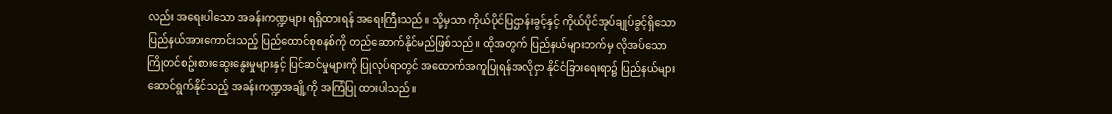လည်း အရေးပါသော အခန်းကဏ္ဍများ ရရှိထားရန် အရေးကြီးသည်။ သို့မှသာ ကိုယ်ပိုင်ပြဌာန်းခွင့်နှင့် ကိုယ်ပိုင်အုပ်ချုပ်ခွင့်ရှိသော ပြည်နယ်အားကောင်းသည့် ပြည်ထောင်စုစနစ်ကို တည်ဆောက်နိုင်မည်ဖြစ်သည်။ ထိုအတွက် ပြည်နယ်များဘက်မှ လိုအပ်သော ကြိုတင်စဥ်းစားဆွေးနွေးမှုများနှင့် ပြင်ဆင်မှုများကို ပြုလုပ်ရာတွင် အထောက်အကူပြုရန်အလိုငှာ နိုင်ငံခြားရေးရာ၌ ပြည်နယ်များ ဆောင်ရွက်နိုင်သည့် အခန်းကဏ္ဍအချို့ကို အကြံပြု ထားပါသည်။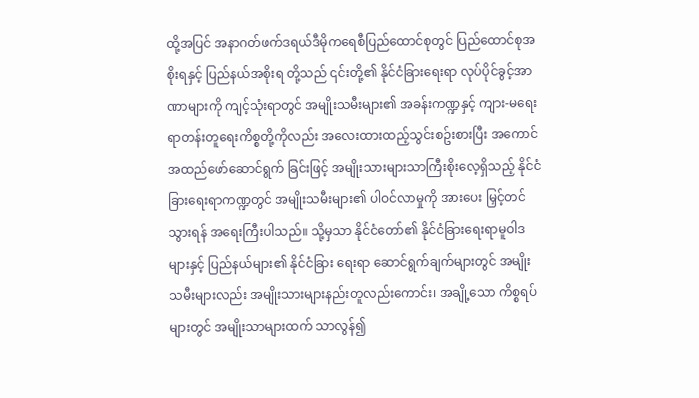ထို့အပြင် အနာဂတ်ဖက်ဒရယ်ဒီမိုကရေစီပြည်ထောင်စုတွင် ပြည်ထောင်စုအစိုးရနှင့် ပြည်နယ်အစိုးရ တို့သည် ၎င်းတို့၏ နိုင်ငံခြားရေးရာ လုပ်ပိုင်ခွင့်အာဏာများကို ကျင့်သုံးရာတွင် အမျိုးသမီးများ၏ အခန်းကဏ္ဍနှင့် ကျား-မရေးရာတန်းတူရေးကိစ္စတို့ကိုလည်း အလေးထားထည့်သွင်းစဥ်းစားပြီး အကောင်အထည်ဖော်ဆောင်ရွက် ခြင်းဖြင့် အမျိုးသားများသာကြီးစိုးလေ့ရှိသည့် နိုင်ငံခြားရေးရာကဏ္ဍတွင် အမျိုးသမီးများ၏ ပါဝင်လာမှုကို အားပေး မြှင့်တင်သွားရန် အရေးကြီးပါသည်။ သို့မှသာ နိုင်ငံတော်၏ နိုင်ငံခြားရေးရာမူဝါဒများနှင့် ပြည်နယ်များ၏ နိုင်ငံခြား ရေးရာ ဆောင်ရွက်ချက်များတွင် အမျိုးသမီးများလည်း အမျိုးသားများနည်းတူလည်းကောင်း၊ အချို့သော ကိစ္စရပ် များတွင် အမျိုးသာများထက် သာလွန်၍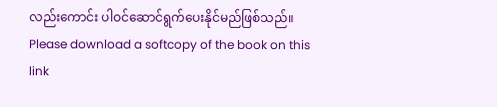လည်းကောင်း ပါဝင်ဆောင်ရွက်ပေးနိုင်မည်ဖြစ်သည်။
Please download a softcopy of the book on this link